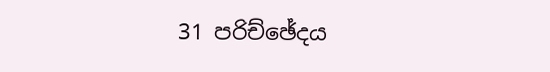31 පරිච්ඡේදය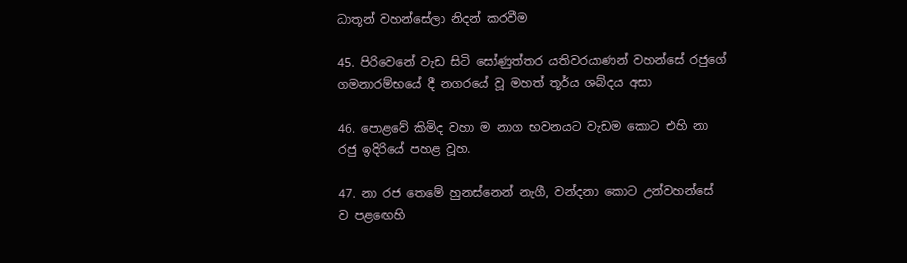ධාතූන් වහන්සේලා නිදන් කරවීම

45. පිරිවෙනේ වැඩ සිටි සෝණුත්තර යතිවරයාණන් වහන්සේ රජුගේ ගමනාරම්භයේ දී නගරයේ වූ මහත් තූර්ය ශබ්දය අසා

46. පොළවේ කිමිද වහා ම නාග භවනයට වැඩම කොට එහි නා රජු ඉදිරියේ පහළ වූහ.

47. නා රජ තෙමේ හුනස්නෙන් නැගී, වන්දනා කොට උන්වහන්සේ ව පළඟෙහි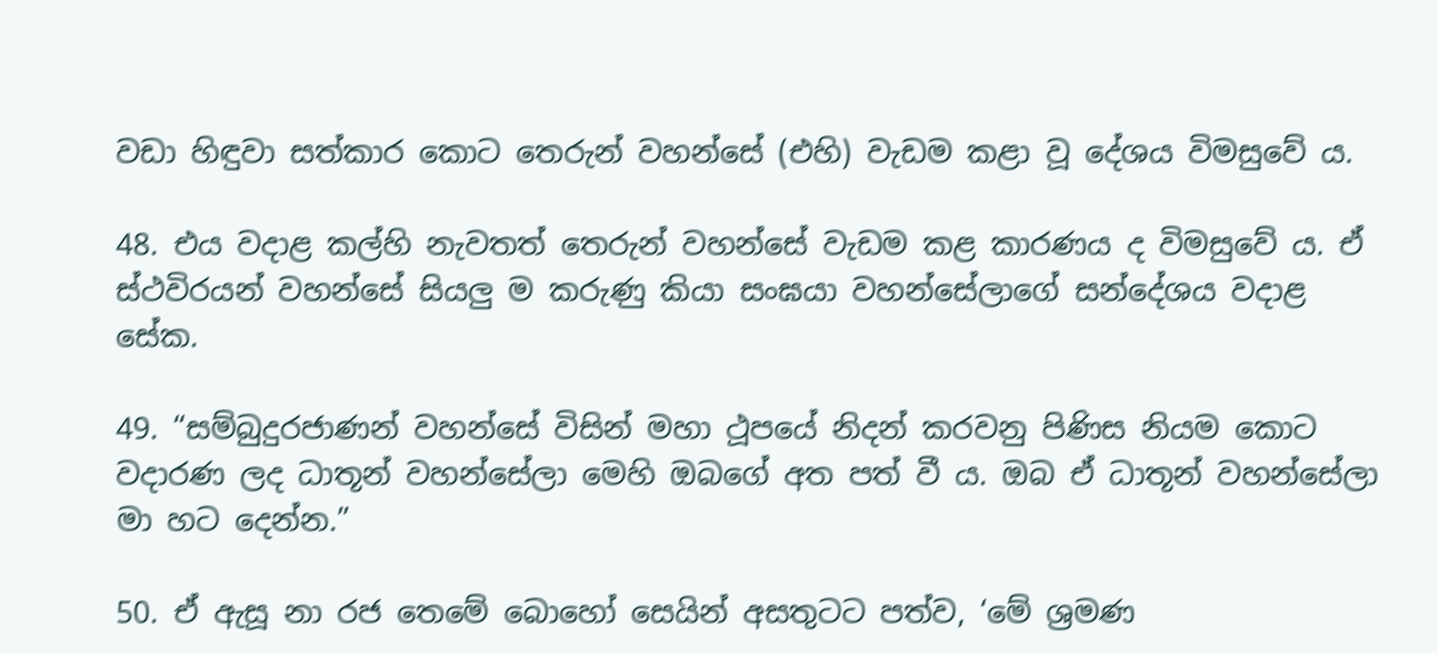වඩා හිඳුවා සත්කාර කොට තෙරුන් වහන්සේ (එහි) වැඩම කළා වූ දේශය විමසුවේ ය.

48. එය වදාළ කල්හි නැවතත් තෙරුන් වහන්සේ වැඩම කළ කාරණය ද විමසුවේ ය. ඒ ස්ථවිරයන් වහන්සේ සියලු ම කරුණු කියා සංඝයා වහන්සේලාගේ සන්දේශය වදාළ සේක.

49. “සම්බුදුරජාණන් වහන්සේ විසින් මහා ථූපයේ නිදන් කරවනු පිණිස නියම කොට වදාරණ ලද ධාතූන් වහන්සේලා මෙහි ඔබගේ අත පත් වී ය. ඔබ ඒ ධාතූන් වහන්සේලා මා හට දෙන්න.”

50. ඒ ඇසූ නා රජ තෙමේ බොහෝ සෙයින් අසතුටට පත්ව, ‘මේ ශ්‍රමණ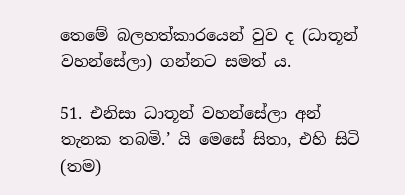තෙමේ බලහත්කාරයෙන් වුව ද (ධාතූන් වහන්සේලා) ගන්නට සමත් ය.

51. එනිසා ධාතූන් වහන්සේලා අන් තැනක තබමි.’ යි මෙසේ සිතා, එහි සිටි (තම)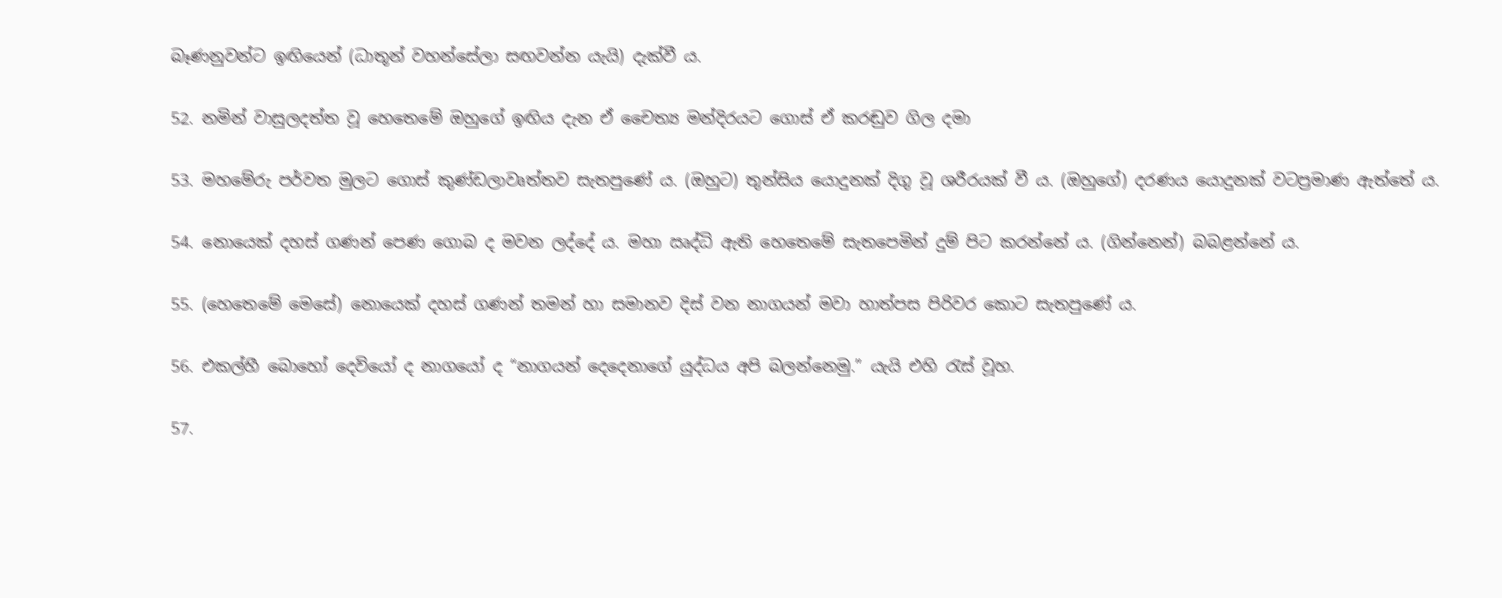බෑණනුවන්ට ඉඟියෙන් (ධාතූන් වහන්සේලා සඟවන්න යැයි) දැක්වී ය.

52. නමින් වාසුලදත්ත වූ හෙතෙමේ ඔහුගේ ඉඟිය දැන ඒ චෛත්‍ය මන්දිරයට ගොස් ඒ කරඬුව ගිල දමා

53. මහමේරු පර්වත මුලට ගොස් කුණ්ඩලාවෘත්තව සැතපුණේ ය. (ඔහුට) තුන්සිය යොදුනක් දිගු වූ ශරීරයක් වී ය. (ඔහුගේ) දරණය යොදුනක් වටප්‍රමාණ ඇත්තේ ය.

54. නොයෙක් දහස් ගණන් පෙණ ගොබ ද මවන ලද්දේ ය. මහා ඍද්ධි ඇති හෙතෙමේ සැතපෙමින් දුම් පිට කරන්නේ ය. (ගින්නෙන්) බබළන්නේ ය.

55. (හෙතෙමේ මෙසේ) නොයෙක් දහස් ගණන් තමන් හා සමානව දිස් වන නාගයන් මවා හාත්පස පිරිවර කොට සැතපුණේ ය.

56. එකල්හී බොහෝ දෙවියෝ ද නාගයෝ ද “නාගයන් දෙදෙනාගේ යුද්ධය අපි බලන්නෙමු.” යැයි එහි රැස් වූහ.

57.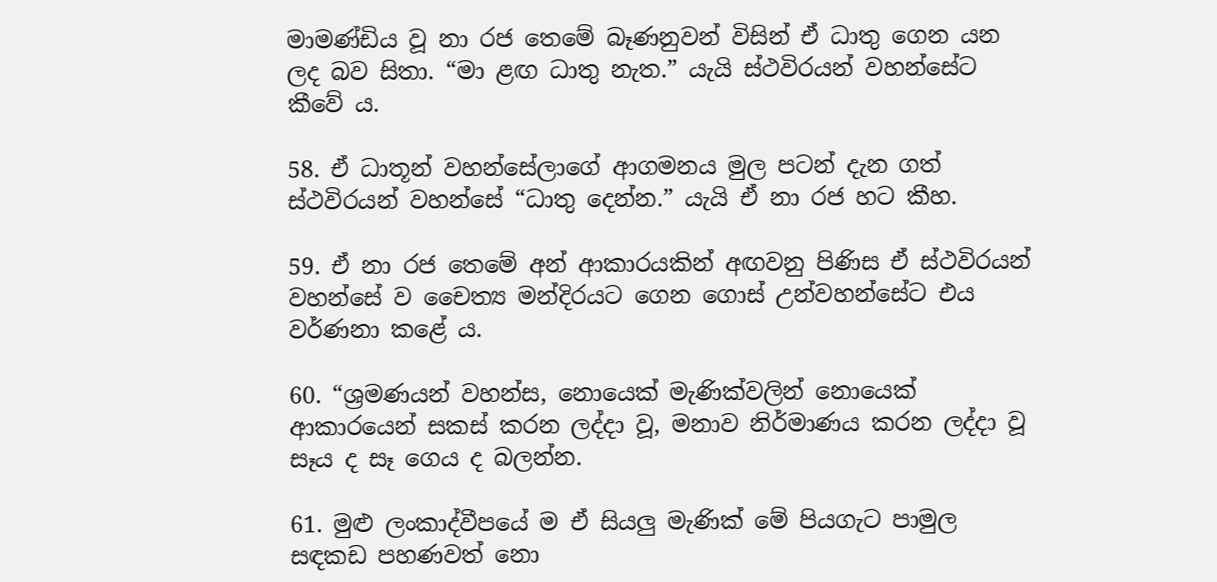මාමණ්ඩිය වූ නා රජ තෙමේ බෑණනුවන් විසින් ඒ ධාතු ගෙන යන ලද බව සිතා. “මා ළඟ ධාතු නැත.” යැයි ස්ථවිරයන් වහන්සේට කීවේ ය.

58. ඒ ධාතූන් වහන්සේලාගේ ආගමනය මුල පටන් දැන ගත් ස්ථවිරයන් වහන්සේ “ධාතු දෙන්න.” යැයි ඒ නා රජ හට කීහ.

59. ඒ නා රජ තෙමේ අන් ආකාරයකින් අඟවනු පිණිස ඒ ස්ථවිරයන් වහන්සේ ව චෛත්‍ය මන්දිරයට ගෙන ගොස් උන්වහන්සේට එය වර්ණනා කළේ ය.

60. “ශ්‍රමණයන් වහන්ස, නොයෙක් මැණික්වලින් නොයෙක් ආකාරයෙන් සකස් කරන ලද්දා වූ, මනාව නිර්මාණය කරන ලද්දා වූ සෑය ද සෑ ගෙය ද බලන්න.

61. මුළු ලංකාද්වීපයේ ම ඒ සියලු මැණික් මේ පියගැට පාමුල සඳකඩ පහණවත් නො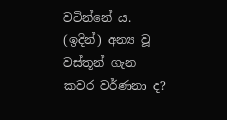වටින්නේ ය. (ඉදින්) අන්‍ය වූ වස්තූන් ගැන කවර වර්ණනා ද?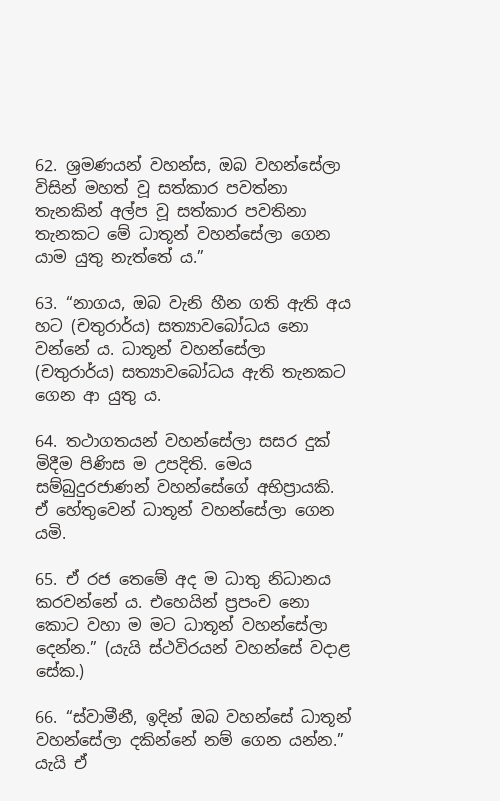62. ශ්‍රමණයන් වහන්ස, ඔබ වහන්සේලා විසින් මහත් වූ සත්කාර පවත්නා තැනකින් අල්ප වූ සත්කාර පවතිනා තැනකට මේ ධාතූන් වහන්සේලා ගෙන යාම යුතු නැත්තේ ය.”

63. “නාගය, ඔබ වැනි හීන ගති ඇති අය හට (චතුරාර්ය) සත්‍යාවබෝධය නො වන්නේ ය. ධාතූන් වහන්සේලා (චතුරාර්ය) සත්‍යාවබෝධය ඇති තැනකට ගෙන ආ යුතු ය.

64. තථාගතයන් වහන්සේලා සසර දුක් මිදීම පිණිස ම උපදිති. මෙය සම්බුදුරජාණන් වහන්සේගේ අභිප්‍රායකි. ඒ හේතුවෙන් ධාතූන් වහන්සේලා ගෙන යමි.

65. ඒ රජ තෙමේ අද ම ධාතු නිධානය කරවන්නේ ය. එහෙයින් ප්‍රපංච නො කොට වහා ම මට ධාතූන් වහන්සේලා දෙන්න.” (යැයි ස්ථවිරයන් වහන්සේ වදාළ සේක.)

66. “ස්වාමීනී, ඉදින් ඔබ වහන්සේ ධාතූන් වහන්සේලා දකින්නේ නම් ගෙන යන්න.” යැයි ඒ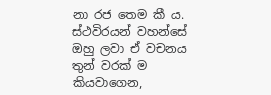නා රජ තෙම කී ය. ස්ථවිරයන් වහන්සේ ඔහු ලවා ඒ වචනය තුන් වරක් ම කියවාගෙන,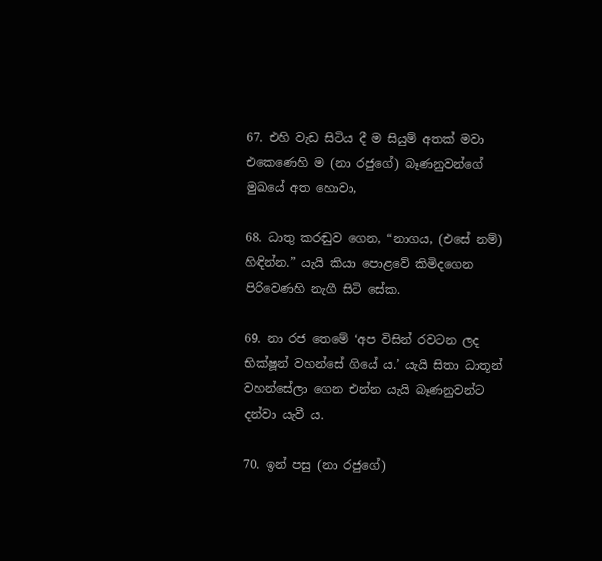67. එහි වැඩ සිටිය දී ම සියුම් අතක් මවා එකෙණෙහි ම (නා රජුගේ) බෑණනුවන්ගේ මුඛයේ අත හොවා,

68. ධාතු කරඬුව ගෙන, “නාගය, (එසේ නම්) හිඳින්න.” යැයි කියා පොළවේ කිමිදගෙන පිරිවෙණහි නැගී සිටි සේක.

69. නා රජ තෙමේ ‘අප විසින් රවටන ලද භික්ෂූන් වහන්සේ ගියේ ය.’ යැයි සිතා ධාතූන් වහන්සේලා ගෙන එන්න යැයි බෑණනුවන්ට දන්වා යැවී ය.

70. ඉන් පසු (නා රජුගේ)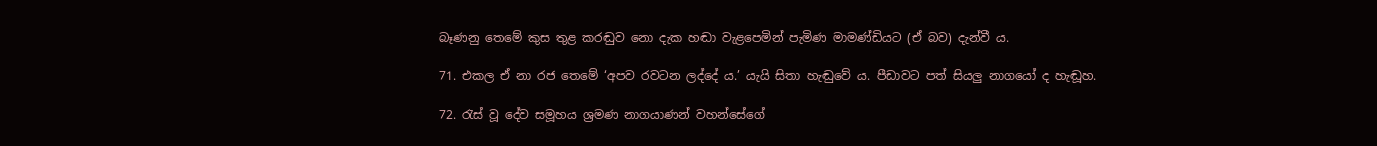බෑණනු තෙමේ කුස තුළ කරඬුව නො දැක හඬා වැළපෙමින් පැමිණ මාමණ්ඩියට (ඒ බව) දැන්වී ය.

71. එකල ඒ නා රජ තෙමේ ‘අපව රවටන ලද්දේ ය.’ යැයි සිතා හැඬුවේ ය. පීඩාවට පත් සියලු නාගයෝ ද හැඬූහ.

72. රැස් වූ දේව සමූහය ශ්‍රමණ නාගයාණන් වහන්සේගේ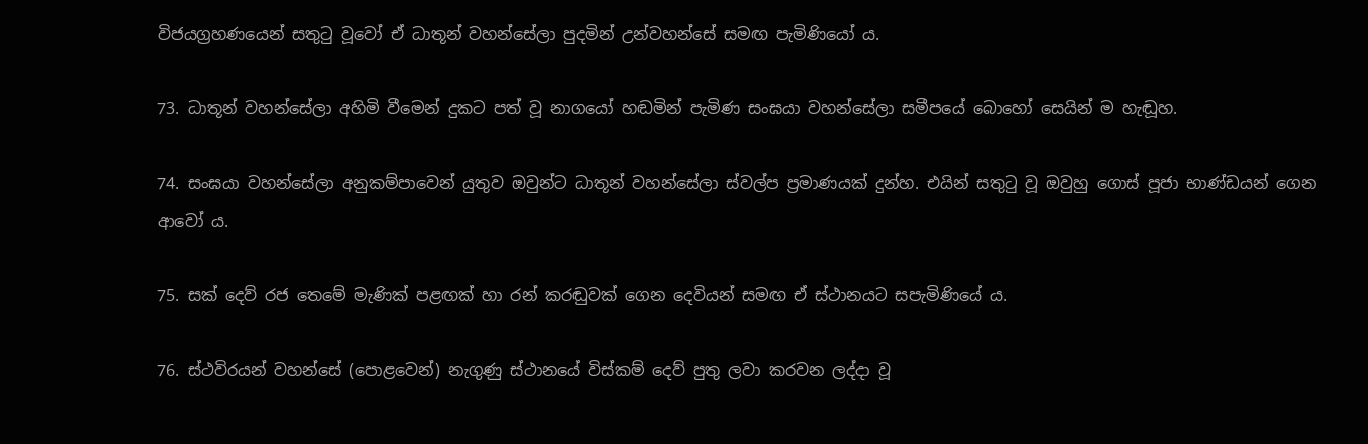විජයග්‍රහණයෙන් සතුටු වූවෝ ඒ ධාතූන් වහන්සේලා පුදමින් උන්වහන්සේ සමඟ පැමිණියෝ ය.

73. ධාතූන් වහන්සේලා අහිමි වීමෙන් දුකට පත් වූ නාගයෝ හඬමින් පැමිණ සංඝයා වහන්සේලා සමීපයේ බොහෝ සෙයින් ම හැඬූහ.

74. සංඝයා වහන්සේලා අනුකම්පාවෙන් යුතුව ඔවුන්ට ධාතූන් වහන්සේලා ස්වල්ප ප්‍රමාණයක් දුන්හ. එයින් සතුටු වූ ඔවුහු ගොස් පූජා භාණ්ඩයන් ගෙන ආවෝ ය.

75. සක් දෙව් රජ තෙමේ මැණික් පළඟක් හා රන් කරඬුවක් ගෙන දෙවියන් සමඟ ඒ ස්ථානයට සපැමිණියේ ය.

76. ස්ථවිරයන් වහන්සේ (පොළවෙන්) නැගුණු ස්ථානයේ විස්කම් දෙව් පුතු ලවා කරවන ලද්දා වූ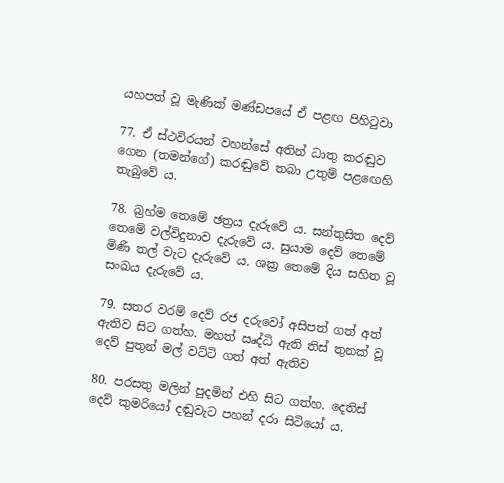යහපත් වූ මැණික් මණ්ඩපයේ ඒ පළඟ පිහිටුවා

77. ඒ ස්ථවිරයන් වහන්සේ අතින් ධාතු කරඬුව ගෙන (තමන්ගේ) කරඬුවේ තබා උතුම් පළඟෙහි තැබුවේ ය.

78. බ්‍රහ්ම තෙමේ ඡත්‍රය දැරුවේ ය. සන්තුසිත දෙව් තෙමේ වල්විදුනාව දැරුවේ ය. සුයාම දෙව් තෙමේ මිණි තල් වැට දැරුවේ ය. ශක්‍ර තෙමේ දිය සහිත වූ සංඛය දැරුවේ ය.

79. සතර වරම් දෙව් රජ දරුවෝ අසිපත් ගත් අත් ඇතිව සිට ගත්හ. මහත් ඍද්ධි ඇති තිස් තුනක් වූ දෙව් පුතුන් මල් වට්ටි ගත් අත් ඇතිව

80. පරසතු මලින් පුදමින් එහි සිට ගත්හ. දෙතිස් දෙව් කුමරියෝ දඬුවැට පහන් දරා සිටියෝ ය.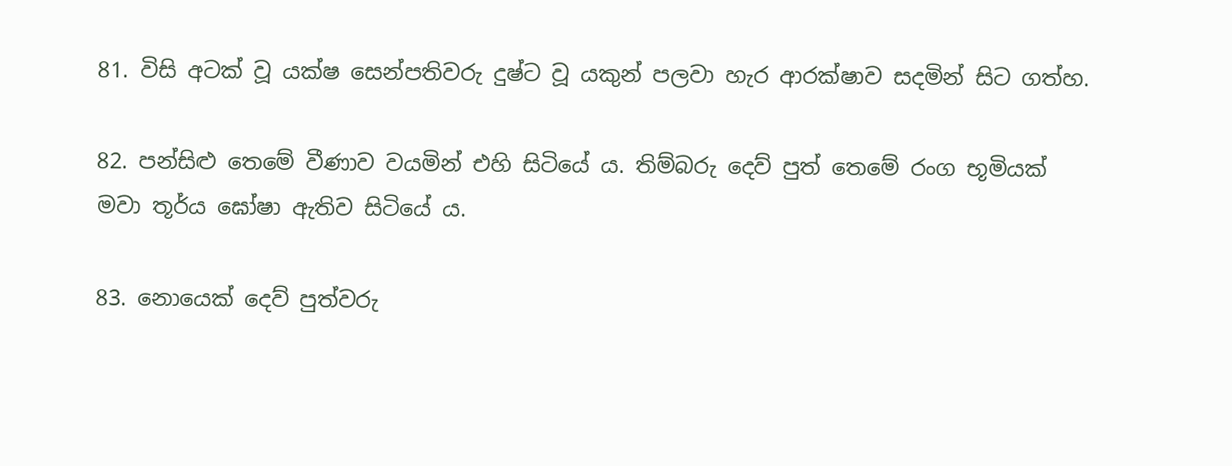81. විසි අටක් වූ යක්ෂ සෙන්පතිවරු දුෂ්ට වූ යකුන් පලවා හැර ආරක්ෂාව සදමින් සිට ගත්හ.

82. පන්සිළු තෙමේ වීණාව වයමින් එහි සිටියේ ය. තිම්බරු දෙව් පුත් තෙමේ රංග භූමියක් මවා තූර්ය ඝෝෂා ඇතිව සිටියේ ය.

83. නොයෙක් දෙව් පුත්වරු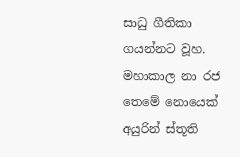සාධු ගීතිකා ගයන්නට වූහ. මහාකාල නා රජ තෙමේ නොයෙක් අයුරින් ස්තූති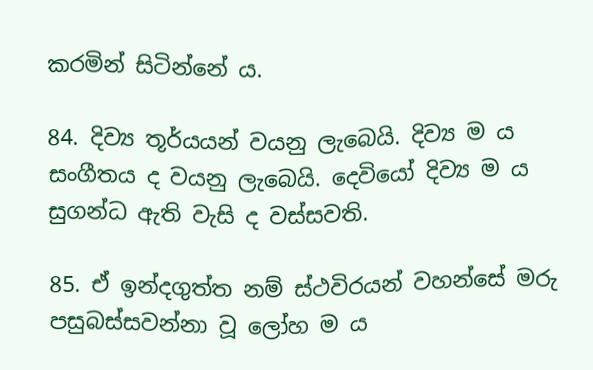කරමින් සිටින්නේ ය.

84. දිව්‍ය තූර්යයන් වයනු ලැබෙයි. දිව්‍ය ම ය සංගීතය ද වයනු ලැබෙයි. දෙවියෝ දිව්‍ය ම ය සුගන්ධ ඇති වැසි ද වස්සවති.

85. ඒ ඉන්දගුත්ත නම් ස්ථවිරයන් වහන්සේ මරු පසුබස්සවන්නා වූ ලෝහ ම ය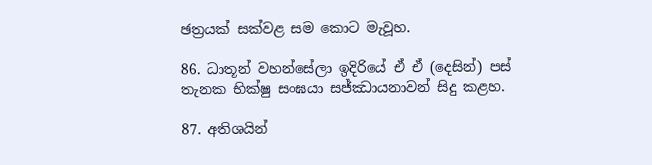ඡත්‍රයක් සක්වළ සම කොට මැවූහ.

86. ධාතූන් වහන්සේලා ඉදිරියේ ඒ ඒ (දෙසින්) පස් තැනක භික්ෂු සංඝයා සජ්ඣායනාවන් සිදු කළහ.

87. අතිශයින්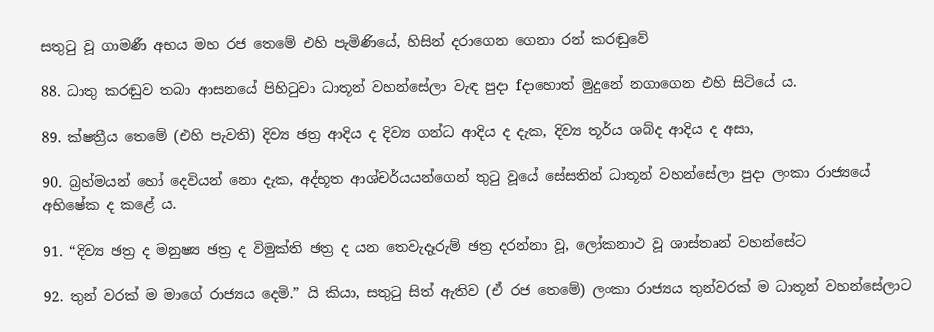සතුටු වූ ගාමණී අභය මහ රජ තෙමේ එහි පැමිණියේ, හිසින් දරාගෙන ගෙනා රන් කරඬුවේ

88. ධාතු කරඬුව තබා ආසනයේ පිහිටුවා ධාතූන් වහන්සේලා වැඳ පුදා fදාහොත් මුදුනේ නගාගෙන එහි සිටියේ ය.

89. ක්ෂත්‍රීය තෙමේ (එහි පැවති) දිව්‍ය ඡත්‍ර ආදිය ද දිව්‍ය ගන්ධ ආදිය ද දැක, දිව්‍ය තූර්ය ශබ්ද ආදිය ද අසා,

90. බ්‍රහ්මයන් හෝ දෙවියන් නො දැක, අද්භූත ආශ්චර්යයන්ගෙන් තුටු වූයේ සේසතින් ධාතූන් වහන්සේලා පුදා ලංකා රාජ්‍යයේ අභිෂේක ද කළේ ය.

91. “දිව්‍ය ඡත්‍ර ද මනුෂ්‍ය ඡත්‍ර ද විමුක්ති ඡත්‍ර ද යන තෙවැදෑරුම් ඡත්‍ර දරන්නා වූ, ලෝකනාථ වූ ශාස්තෘන් වහන්සේට

92. තුන් වරක් ම මාගේ රාජ්‍යය දෙමි.” යි කියා, සතුටු සිත් ඇතිව (ඒ රජ තෙමේ) ලංකා රාජ්‍යය තුන්වරක් ම ධාතූන් වහන්සේලාට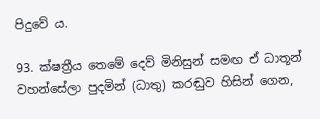පිදුවේ ය.

93. ක්ෂත්‍රීය තෙමේ දෙව් මිනිසුන් සමඟ ඒ ධාතූන් වහන්සේලා පුදමින් (ධාතු) කරඬුව හිසින් ගෙන,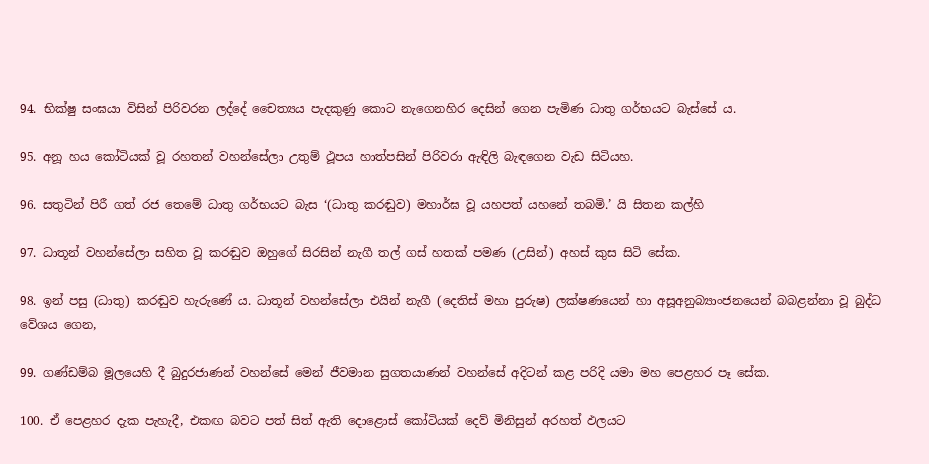94. භික්ෂු සංඝයා විසින් පිරිවරන ලද්දේ චෛත්‍යය පැදකුණු කොට නැගෙනහිර දෙසින් ගෙන පැමිණ ධාතු ගර්භයට බැස්සේ ය.

95. අනූ හය කෝටියක් වූ රහතන් වහන්සේලා උතුම් ථූපය හාත්පසින් පිරිවරා ඇඳිලි බැඳගෙන වැඩ සිටියහ.

96. සතුටින් පිරී ගත් රජ තෙමේ ධාතු ගර්භයට බැස ‘(ධාතු කරඬුව) මහාර්ඝ වූ යහපත් යහනේ තබමි.’ යි සිතන කල්හි

97. ධාතූන් වහන්සේලා සහිත වූ කරඬුව ඔහුගේ සිරසින් නැගී තල් ගස් හතක් පමණ (උසින්) අහස් කුස සිටි සේක.

98. ඉන් පසු (ධාතු) කරඬුව හැරුණේ ය. ධාතූන් වහන්සේලා එයින් නැගී (දෙතිස් මහා පුරුෂ) ලක්ෂණයෙන් හා අසූඅනුබ්‍යාංජනයෙන් බබළන්නා වූ බුද්ධ වේශය ගෙන,

99. ගණ්ඩම්බ මූලයෙහි දී බුදුරජාණන් වහන්සේ මෙන් ජීවමාන සුගතයාණන් වහන්සේ අදිටන් කළ පරිදි යමා මහ පෙළහර පෑ සේක.

100. ඒ පෙළහර දැක පැහැදී, එකඟ බවට පත් සිත් ඇති දොළොස් කෝටියක් දෙව් මිනිසුන් අරහත් ඵලයට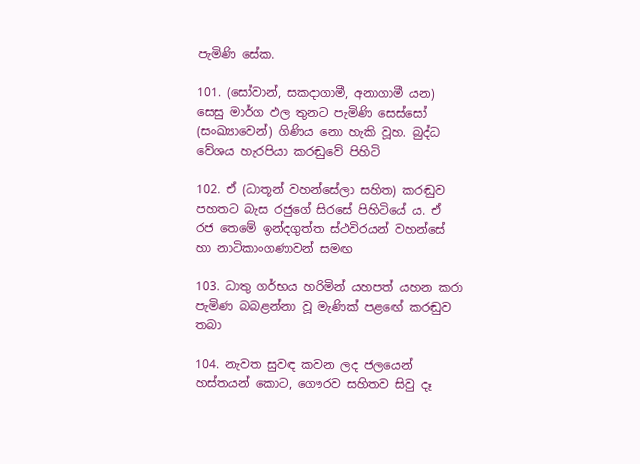පැමිණි සේක.

101. (සෝවාන්, සකදාගාමී, අනාගාමී යන) සෙසු මාර්ග ඵල තුනට පැමිණි සෙස්සෝ (සංඛ්‍යාවෙන්) ගිණිය නො හැකි වූහ. බුද්ධ වේශය හැරපියා කරඬුවේ පිහිටි

102. ඒ (ධාතූන් වහන්සේලා සහිත) කරඬුව පහතට බැස රජුගේ සිරසේ පිහිටියේ ය. ඒ රජ තෙමේ ඉන්දගුත්ත ස්ථවිරයන් වහන්සේ හා නාටිකාංගණාවන් සමඟ

103. ධාතු ගර්භය හරිමින් යහපත් යහන කරා පැමිණ බබළන්නා වූ මැණික් පළඟේ කරඬුව තබා

104. නැවත සුවඳ කවන ලද ජලයෙන් හස්තයන් කොට, ගෞරව සහිතව සිවු දෑ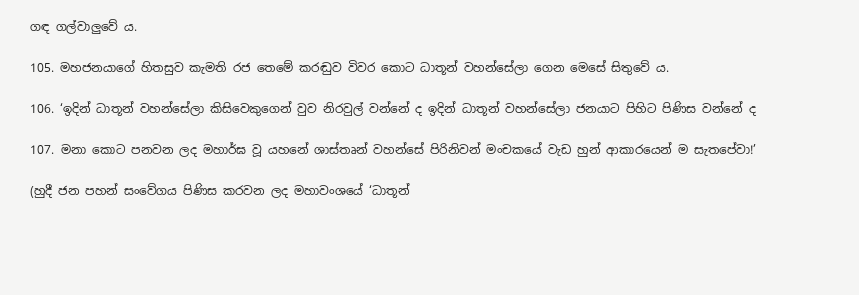ගඳ ගල්වාලුවේ ය.

105. මහජනයාගේ හිතසුව කැමති රජ තෙමේ කරඬුව විවර කොට ධාතූන් වහන්සේලා ගෙන මෙසේ සිතුවේ ය.

106. ‘ඉදින් ධාතූන් වහන්සේලා කිසිවෙකුගෙන් වුව නිරවුල් වන්නේ ද ඉදින් ධාතූන් වහන්සේලා ජනයාට පිහිට පිණිස වන්නේ ද

107. මනා කොට පනවන ලද මහාර්ඝ වූ යහනේ ශාස්තෘන් වහන්සේ පිරිනිවන් මංචකයේ වැඩ හුන් ආකාරයෙන් ම සැතපේවා!’

(හුදී ජන පහන් සංවේගය පිණිස කරවන ලද මහාවංශයේ ‘ධාතූන්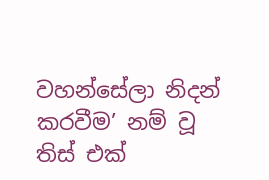වහන්සේලා නිදන් කරවීම’ නම් වූ තිස් එක්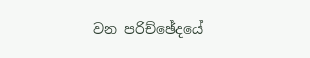වන පරිච්ඡේදයේ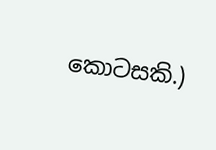කොටසකි.)